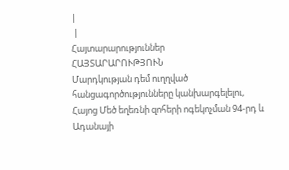|
 |
Հայտարարություններ
ՀԱՅՏԱՐԱՐՈՒԹՅՈՒՆ
Մարդկության դեմ ուղղված հանցագործությունները կանխարգելելու,
Հայոց Մեծ եղեռնի զոհերի ոգեկոչման 94-րդ և Ադանայի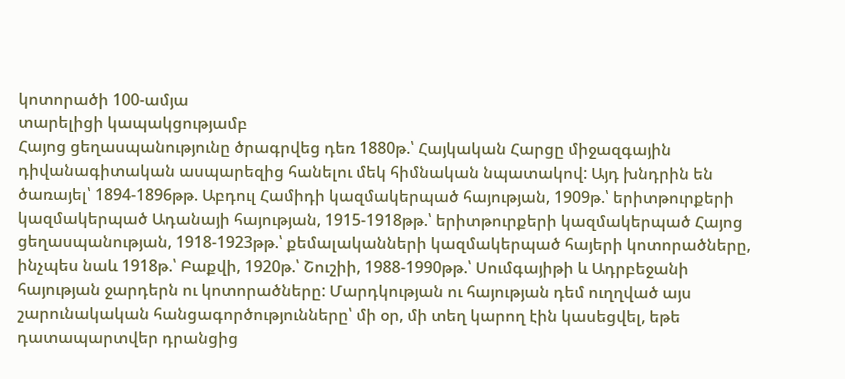կոտորածի 100-ամյա
տարելիցի կապակցությամբ
Հայոց ցեղասպանությունը ծրագրվեց դեռ 1880թ.՝ Հայկական Հարցը միջազգային դիվանագիտական ասպարեզից հանելու մեկ հիմնական նպատակով: Այդ խնդրին են ծառայել՝ 1894-1896թթ. Աբդուլ Համիդի կազմակերպած հայության, 1909թ.՝ երիտթուրքերի կազմակերպած Ադանայի հայության, 1915-1918թթ.՝ երիտթուրքերի կազմակերպած Հայոց ցեղասպանության, 1918-1923թթ.՝ քեմալականների կազմակերպած հայերի կոտորածները, ինչպես նաև 1918թ.՝ Բաքվի, 1920թ.՝ Շուշիի, 1988-1990թթ.՝ Սումգայիթի և Ադրբեջանի հայության ջարդերն ու կոտորածները: Մարդկության ու հայության դեմ ուղղված այս շարունակական հանցագործությունները՝ մի օր, մի տեղ կարող էին կասեցվել, եթե դատապարտվեր դրանցից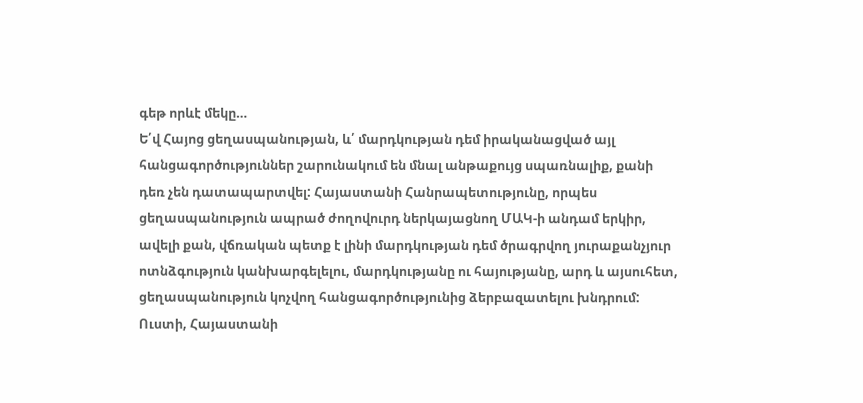գեթ որևէ մեկը…
Ե՛վ Հայոց ցեղասպանության, և՛ մարդկության դեմ իրականացված այլ հանցագործություններ շարունակում են մնալ անթաքույց սպառնալիք, քանի դեռ չեն դատապարտվել: Հայաստանի Հանրապետությունը, որպես ցեղասպանություն ապրած ժողովուրդ ներկայացնող ՄԱԿ-ի անդամ երկիր, ավելի քան, վճռական պետք է լինի մարդկության դեմ ծրագրվող յուրաքանչյուր ոտնձգություն կանխարգելելու, մարդկությանը ու հայությանը, արդ և այսուհետ, ցեղասպանություն կոչվող հանցագործությունից ձերբազատելու խնդրում: Ուստի, Հայաստանի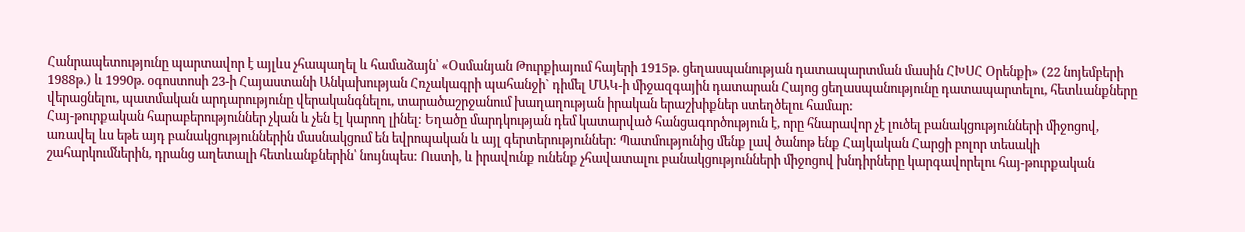Հանրապետությունը պարտավոր է այլևս չհապաղել և համաձայն՝ «Օսմանյան Թուրքիայում հայերի 1915թ. ցեղասպանության դատապարտման մասին ՀԽՍՀ Օրենքի» (22 նոյեմբերի 1988թ.) և 1990թ. օգոստոսի 23-ի Հայաստանի Անկախության Հռչակագրի պահանջի` դիմել ՄԱԿ-ի միջազգային դատարան Հայոց ցեղասպանությունը դատապարտելու, հետևանքները վերացնելու, պատմական արդարությունը վերականգնելու, տարածաշրջանում խաղաղության իրական երաշխիքներ ստեղծելու համար:
Հայ-թուրքական հարաբերություններ չկան և չեն էլ կարող լինել: Եղածը մարդկության դեմ կատարված հանցագործություն է, որը հնարավոր չէ լուծել բանակցությունների միջոցով, առավել ևս եթե այդ բանակցություններին մասնակցում են եվրոպական և այլ գերտերություններ: Պատմությունից մենք լավ ծանոթ ենք Հայկական Հարցի բոլոր տեսակի շահարկումներին, դրանց աղետալի հետևանքներին՝ նույնպես: Ուստի, և իրավունք ունենք չհավատալու բանակցությունների միջոցով խնդիրները կարգավորելու հայ-թուրքական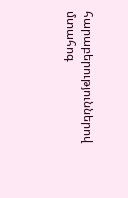հարաբերություններով մտահոգ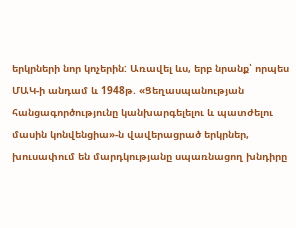երկրների նոր կոչերին: Առավել ևս, երբ նրանք՝ որպես ՄԱԿ-ի անդամ և 1948թ. «Ցեղասպանության հանցագործությունը կանխարգելելու և պատժելու մասին կոնվենցիա»-ն վավերացրած երկրներ, խուսափում են մարդկությանը սպառնացող խնդիրը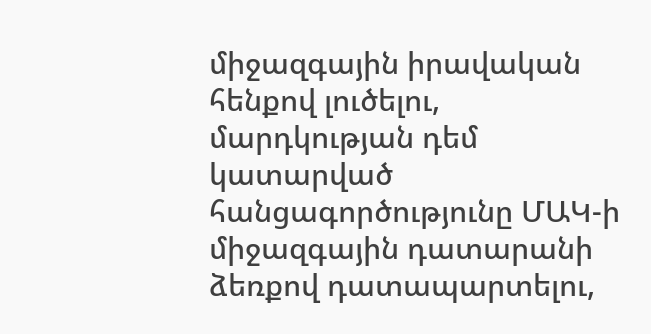միջազգային իրավական հենքով լուծելու, մարդկության դեմ կատարված հանցագործությունը ՄԱԿ-ի միջազգային դատարանի ձեռքով դատապարտելու,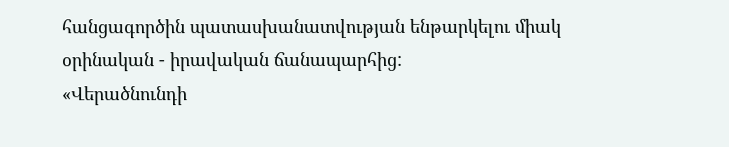հանցագործին պատասխանատվության ենթարկելու միակ օրինական - իրավական ճանապարհից:
«Վերածնունդի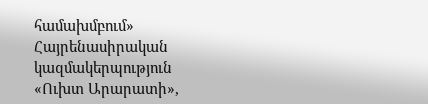համախմբում» Հայրենասիրական կազմակերպություն
«Ուխտ Արարատի»,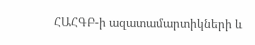ՀԱՀԳԲ-ի ազատամարտիկների և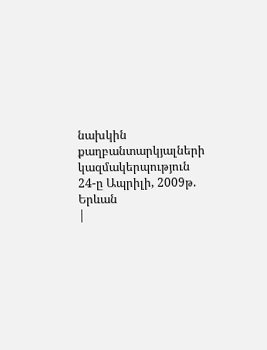նախկին քաղբանտարկյալների կազմակերպություն
24-ը Ապրիլի, 2009թ.
Երևան
|